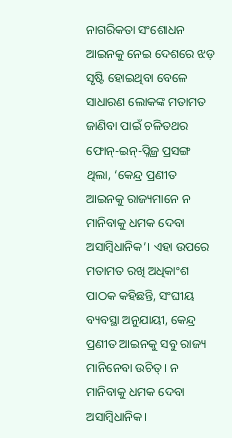ନାଗରିକତା ସଂଶୋଧନ ଆଇନକୁ ନେଇ ଦେଶରେ ଝଡ଼ ସୃଷ୍ଟି ହୋଇଥିବା ବେଳେ ସାଧାରଣ ଲୋକଙ୍କ ମତାମତ ଜାଣିବା ପାଇଁ ଚଳିତଥର ଫୋନ୍-ଇନ୍-ପ୍ଲିଜ୍ର ପ୍ରସଙ୍ଗ ଥିଲା, ‘କେନ୍ଦ୍ର ପ୍ରଣୀତ ଆଇନକୁ ରାଜ୍ୟମାନେ ନ ମାନିବାକୁ ଧମକ ଦେବା ଅସାମ୍ବିଧାନିକ’। ଏହା ଉପରେ ମତାମତ ରଖି ଅଧିକାଂଶ ପାଠକ କହିଛନ୍ତି, ସଂଘୀୟ ବ୍ୟବସ୍ଥା ଅନୁଯାୟୀ, କେନ୍ଦ୍ର ପ୍ରଣୀତ ଆଇନକୁ ସବୁ ରାଜ୍ୟ ମାନିନେବା ଉଚିତ୍। ନ ମାନିବାକୁ ଧମକ ଦେବା ଅସାମ୍ବିଧାନିକ।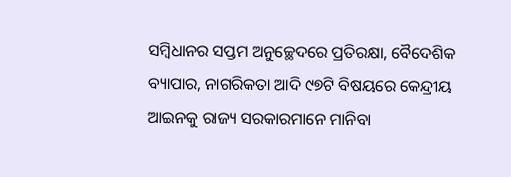ସମ୍ବିଧାନର ସପ୍ତମ ଅନୁଚ୍ଛେଦରେ ପ୍ରତିରକ୍ଷା, ବୈଦେଶିକ ବ୍ୟାପାର, ନାଗରିକତା ଆଦି ୯୭ଟି ବିଷୟରେ କେନ୍ଦ୍ରୀୟ ଆଇନକୁ ରାଜ୍ୟ ସରକାରମାନେ ମାନିବା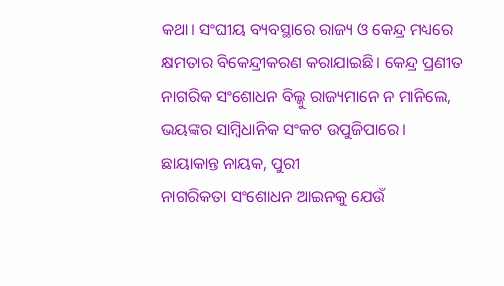କଥା। ସଂଘୀୟ ବ୍ୟବସ୍ଥାରେ ରାଜ୍ୟ ଓ କେନ୍ଦ୍ର ମଧ୍ୟରେ କ୍ଷମତାର ବିକେନ୍ଦ୍ରୀକରଣ କରାଯାଇଛି। କେନ୍ଦ୍ର ପ୍ରଣୀତ ନାଗରିକ ସଂଶୋଧନ ବିଲ୍କୁ ରାଜ୍ୟମାନେ ନ ମାନିଲେ, ଭୟଙ୍କର ସାମ୍ବିଧାନିକ ସଂକଟ ଉପୁଜିପାରେ।
ଛାୟାକାନ୍ତ ନାୟକ, ପୁରୀ
ନାଗରିକତା ସଂଶୋଧନ ଆଇନକୁ ଯେଉଁ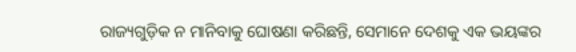ରାଜ୍ୟଗୁଡ଼ିକ ନ ମାନିବାକୁ ଘୋଷଣା କରିଛନ୍ତି, ସେମାନେ ଦେଶକୁ ଏକ ଭୟଙ୍କର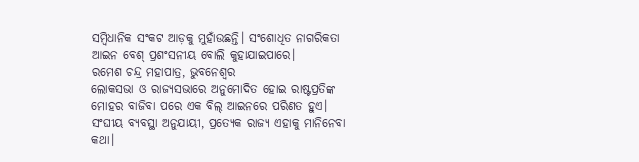ସମ୍ବିଧାନିକ ସଂକଟ ଆଡ଼କୁ ମୁହାଁଉଛନ୍ତି। ସଂଶୋଧିତ ନାଗରିକତା ଆଇନ ବେଶ୍ ପ୍ରଶଂସନୀୟ ବୋଲି କୁହାଯାଇପାରେ।
ରମେଶ ଚନ୍ଦ୍ର ମହାପାତ୍ର, ଭୁବନେଶ୍ୱର
ଲୋକସଭା ଓ ରାଜ୍ୟସଭାରେ ଅନୁମୋଦିତ ହୋଇ ରାଷ୍ଟପ୍ରତିଙ୍କ ମୋହର ବାଜିବା ପରେ ଏକ ବିଲ୍ ଆଇନରେ ପରିଣତ ହୁଏ। ସଂଘୀୟ ବ୍ୟବସ୍ଥା ଅନୁଯାୟୀ, ପ୍ରତ୍ୟେକ ରାଜ୍ୟ ଏହାକୁ ମାନିନେବା କଥା।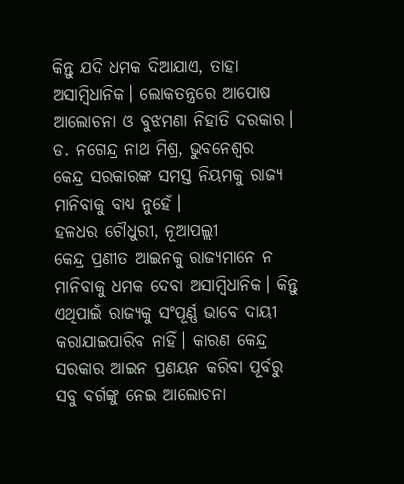କିନ୍ତୁ ଯଦି ଧମକ ଦିଆଯାଏ, ତାହା ଅସାମ୍ବିଧାନିକ। ଲୋକତନ୍ତ୍ରରେ ଆପୋଷ ଆଲୋଚନା ଓ ବୁଝମଣା ନିହାତି ଦରକାର।
ଡ. ନଗେନ୍ଦ୍ର ନାଥ ମିଶ୍ର, ଭୁବନେଶ୍ୱର
କେନ୍ଦ୍ର ସରକାରଙ୍କ ସମସ୍ତ ନିୟମକୁ ରାଜ୍ୟ ମାନିବାକୁ ବାଧ୍ୟ ନୁହେଁ।
ହଳଧର ଚୌଧୁରୀ, ନୂଆପଲ୍ଲୀ
କେନ୍ଦ୍ର ପ୍ରଣୀତ ଆଇନକୁ ରାଜ୍ୟମାନେ ନ ମାନିବାକୁ ଧମକ ଦେବା ଅସାମ୍ବିଧାନିକ। କିନ୍ତୁ ଏଥିପାଇଁ ରାଜ୍ୟକୁ ସଂପୂର୍ଣ୍ଣ ଭାବେ ଦାୟୀ କରାଯାଇପାରିବ ନାହିଁ। କାରଣ କେନ୍ଦ୍ର ସରକାର ଆଇନ ପ୍ରଣୟନ କରିବା ପୂର୍ବରୁ ସବୁ ବର୍ଗଙ୍କୁ ନେଇ ଆଲୋଚନା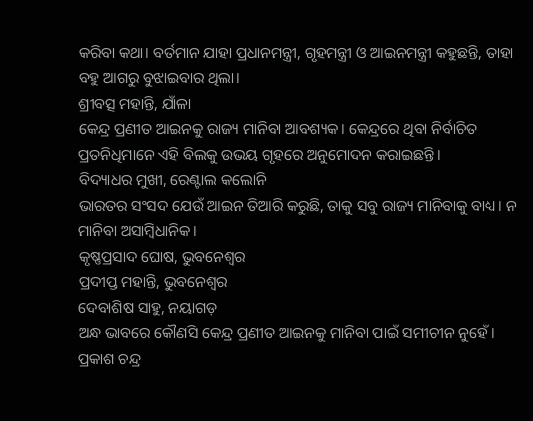କରିବା କଥା। ବର୍ତମାନ ଯାହା ପ୍ରଧାନମନ୍ତ୍ରୀ, ଗୃହମନ୍ତ୍ରୀ ଓ ଆଇନମନ୍ତ୍ରୀ କହୁଛନ୍ତି, ତାହା ବହୁ ଆଗରୁ ବୁଝାଇବାର ଥିଲା।
ଶ୍ରୀବତ୍ସ ମହାନ୍ତି, ଯାଁଳା
କେନ୍ଦ୍ର ପ୍ରଣୀତ ଆଇନକୁ ରାଜ୍ୟ ମାନିବା ଆବଶ୍ୟକ। କେନ୍ଦ୍ରରେ ଥିବା ନିର୍ବାଚିତ ପ୍ରତନିଧିମାନେ ଏହି ବିଲକୁ ଉଭୟ ଗୃହରେ ଅନୁମୋଦନ କରାଇଛନ୍ତି।
ବିଦ୍ୟାଧର ମୁଖୀ, ରେଣ୍ଟାଲ କଲୋନି
ଭାରତର ସଂସଦ ଯେଉଁ ଆଇନ ତିଆରି କରୁଛି, ତାକୁ ସବୁ ରାଜ୍ୟ ମାନିବାକୁ ବାଧ୍ୟ। ନ ମାନିବା ଅସାମ୍ବିଧାନିକ।
କୃଷ୍ଣପ୍ରସାଦ ଘୋଷ, ଭୁବନେଶ୍ୱର
ପ୍ରଦୀପ୍ତ ମହାନ୍ତି, ଭୁବନେଶ୍ୱର
ଦେବାଶିଷ ସାହୁ, ନୟାଗଡ଼
ଅନ୍ଧ ଭାବରେ କୌଣସି କେନ୍ଦ୍ର ପ୍ରଣୀତ ଆଇନକୁ ମାନିବା ପାଇଁ ସମୀଚୀନ ନୁହେଁ।
ପ୍ରକାଶ ଚନ୍ଦ୍ର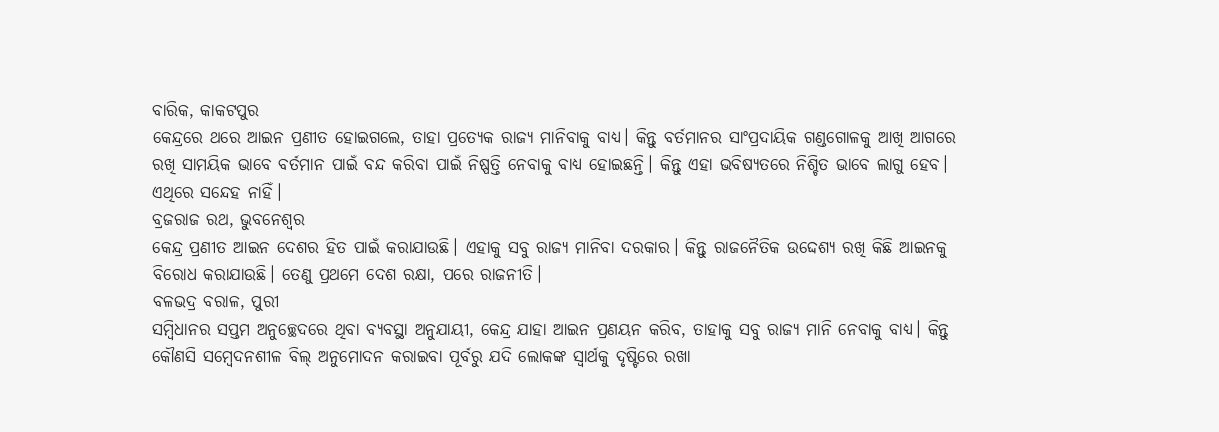ବାରିକ, କାକଟପୁର
କେନ୍ଦ୍ରରେ ଥରେ ଆଇନ ପ୍ରଣୀତ ହୋଇଗଲେ, ତାହା ପ୍ରତ୍ୟେକ ରାଜ୍ୟ ମାନିବାକୁ ବାଧ୍ୟ। କିନ୍ତୁ ବର୍ତମାନର ସାଂପ୍ରଦାୟିକ ଗଣ୍ଡଗୋଳକୁ ଆଖି ଆଗରେ ରଖି ସାମୟିକ ଭାବେ ବର୍ତମାନ ପାଇଁ ବନ୍ଦ କରିବା ପାଇଁ ନିଷ୍ପତ୍ତି ନେବାକୁ ବାଧ୍ୟ ହୋଇଛନ୍ତି। କିନ୍ତୁ ଏହା ଭବିଷ୍ୟତରେ ନିଶ୍ଚିତ ଭାବେ ଲାଗୁ ହେବ। ଏଥିରେ ସନ୍ଦେହ ନାହିଁ।
ବ୍ରଜରାଜ ରଥ, ଭୁବନେଶ୍ୱର
କେନ୍ଦ୍ର ପ୍ରଣୀତ ଆଇନ ଦେଶର ହିତ ପାଇଁ କରାଯାଉଛି। ଏହାକୁ ସବୁ ରାଜ୍ୟ ମାନିବା ଦରକାର। କିନ୍ତୁ ରାଜନୈତିକ ଉଦ୍ଦେଶ୍ୟ ରଖି କିଛି ଆଇନକୁ ବିରୋଧ କରାଯାଉଛି। ତେଣୁ ପ୍ରଥମେ ଦେଶ ରକ୍ଷା, ପରେ ରାଜନୀତି।
ବଳଭଦ୍ର ବରାଳ, ପୁରୀ
ସମ୍ବିଧାନର ସପ୍ତମ ଅନୁଚ୍ଛେଦରେ ଥିବା ବ୍ୟବସ୍ଥା ଅନୁଯାୟୀ, କେନ୍ଦ୍ର ଯାହା ଆଇନ ପ୍ରଣୟନ କରିବ, ତାହାକୁ ସବୁ ରାଜ୍ୟ ମାନି ନେବାକୁ ବାଧ୍ୟ। କିନ୍ତୁ କୌଣସି ସମ୍ବେଦନଶୀଳ ବିଲ୍ ଅନୁମୋଦନ କରାଇବା ପୂର୍ବରୁ ଯଦି ଲୋକଙ୍କ ସ୍ବାର୍ଥକୁ ଦୃଷ୍ଟିରେ ରଖା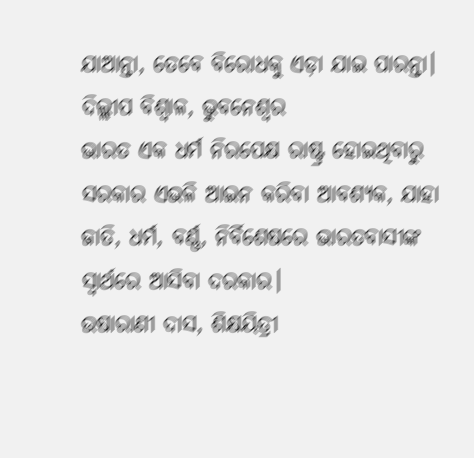ଯାଆନ୍ତା, ତେବେ ବିରୋଧକୁ ଏଡ଼ା ଯାଇ ପାରନ୍ତା।
ଦିଲ୍ଲୀପ ବିଶ୍ବାଳ, ଭୁବନେଶ୍ୱର
ଭାରତ ଏକ ଧର୍ମ ନିରପେକ୍ଷ ରାଷ୍ଟ୍ର ହୋଇଥିବାରୁ ସରକାର ଏଭଳି ଆଇନ କରିବା ଆବଶ୍ୟକ, ଯାହା ଜାତି, ଧର୍ମ, ବର୍ଣ୍ଣ, ନିର୍ବିଶେଷରେ ଭାରତବାସୀଙ୍କ ସ୍ବାର୍ଥରେ ଆସିବା ଦରକାର।
ଉଷାରାଣୀ ଦାସ, ଶିକ୍ଷୟିତ୍ରୀ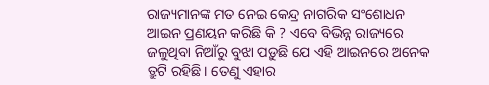ରାଜ୍ୟମାନଙ୍କ ମତ ନେଇ କେନ୍ଦ୍ର ନାଗରିକ ସଂଶୋଧନ ଆଇନ ପ୍ରଣୟନ କରିଛି କି ? ଏବେ ବିଭିନ୍ନ ରାଜ୍ୟରେ ଜଳୁଥିବା ନିଆଁରୁ ବୁଝା ପଡ଼ୁଛି ଯେ ଏହି ଆଇନରେ ଅନେକ ତ୍ରୁଟି ରହିଛି। ତେଣୁ ଏହାର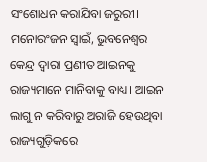ସଂଶୋଧନ କରାଯିବା ଜରୁରୀ।
ମନୋରଂଜନ ସ୍ବାଇଁ, ଭୁବନେଶ୍ୱର
କେନ୍ଦ୍ର ଦ୍ୱାରା ପ୍ରଣୀତ ଆଇନକୁ ରାଜ୍ୟମାନେ ମାନିବାକୁ ବାଧ୍ୟ। ଆଇନ ଲାଗୁ ନ କରିବାରୁ ଅରାଜି ହେଉଥିବା ରାଜ୍ୟଗୁଡ଼ିକରେ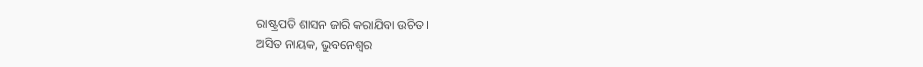ରାଷ୍ଟ୍ରପତି ଶାସନ ଜାରି କରାଯିବା ଉଚିତ।
ଅସିତ ନାୟକ, ଭୁବନେଶ୍ୱର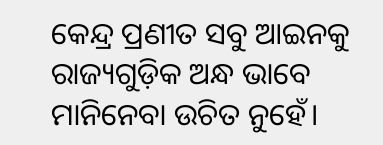କେନ୍ଦ୍ର ପ୍ରଣୀତ ସବୁ ଆଇନକୁ ରାଜ୍ୟଗୁଡ଼ିକ ଅନ୍ଧ ଭାବେ ମାନିନେବା ଉଚିତ ନୁହେଁ।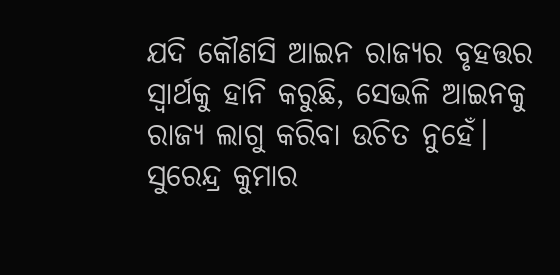ଯଦି କୌଣସି ଆଇନ ରାଜ୍ୟର ବୃହତ୍ତର ସ୍ବାର୍ଥକୁ ହାନି କରୁଛି, ସେଭଳି ଆଇନକୁ ରାଜ୍ୟ ଲାଗୁ କରିବା ଉଚିତ ନୁହେଁ।
ସୁରେନ୍ଦ୍ର କୁମାର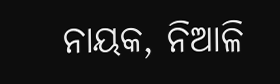ନାୟକ, ନିଆଳି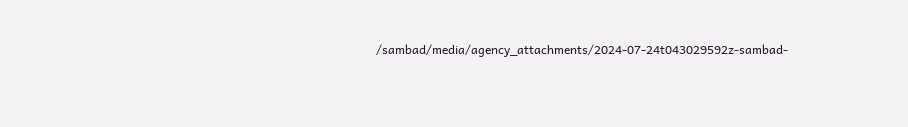/sambad/media/agency_attachments/2024-07-24t043029592z-sambad-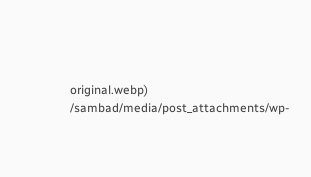original.webp)
/sambad/media/post_attachments/wp-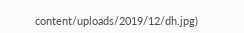content/uploads/2019/12/dh.jpg)